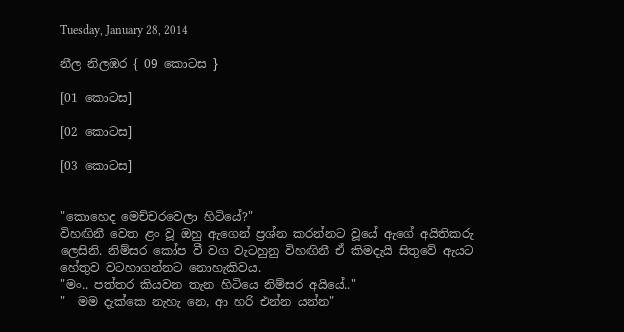Tuesday, January 28, 2014

නීල නිලඹර { 09 කොටස }

[01 කොටස]

[02 කොටස]

[03 කොටස]


"කොහෙද මෙච්චරවෙලා හිටියේ?"
විහඟිනී වෙත ළං වූ ඔහු ඇගෙන් ප්‍රශ්න කරන්නට වූයේ ඇගේ අයිතිකරු ලෙසිනි. නිම්සර කෝප වී වග වැටහුනු විහඟිනී ඒ කිමදැයි සිතුවේ ඇයට හේතුව වටහාගන්නට නොහැකිවය.
"මං.. පත්තර කියවන තැන හිටියෙ නිම්සර අයියේ.."
"  මම දැක්කෙ නැහැ නෙ, ආ හරි එන්න යන්න"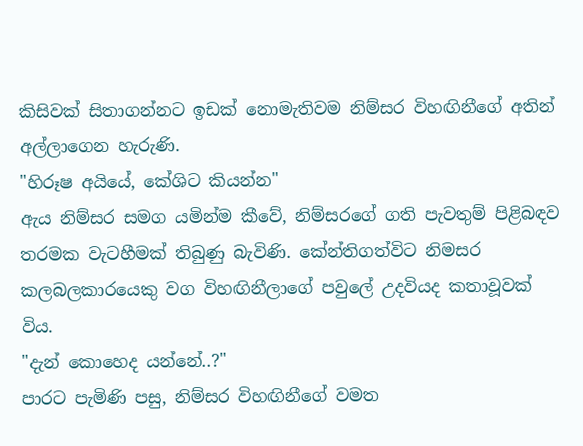කිසිවක් සිතාගන්නට ඉඩක් නොමැතිවම නිම්සර විහඟිනීගේ අතින් අල්ලාගෙන හැරුණි.
"හිරූෂ අයියේ, කේශිට කියන්න"
ඇය නිම්සර සමග යමින්ම කීවේ, නිම්සරගේ ගති පැවතුම් පිළිබඳව තරමක වැටහීමක් තිබුණු බැවිණි. කේන්තිගත්විට නිමසර කලබලකාරයෙකු වග විහඟිනීලාගේ පවුලේ උදවියද කතාවූවක් විය.
"දැන් කොහෙද යන්නේ..?"
පාරට පැමිණි පසු, නිම්සර විහඟිනීගේ වමත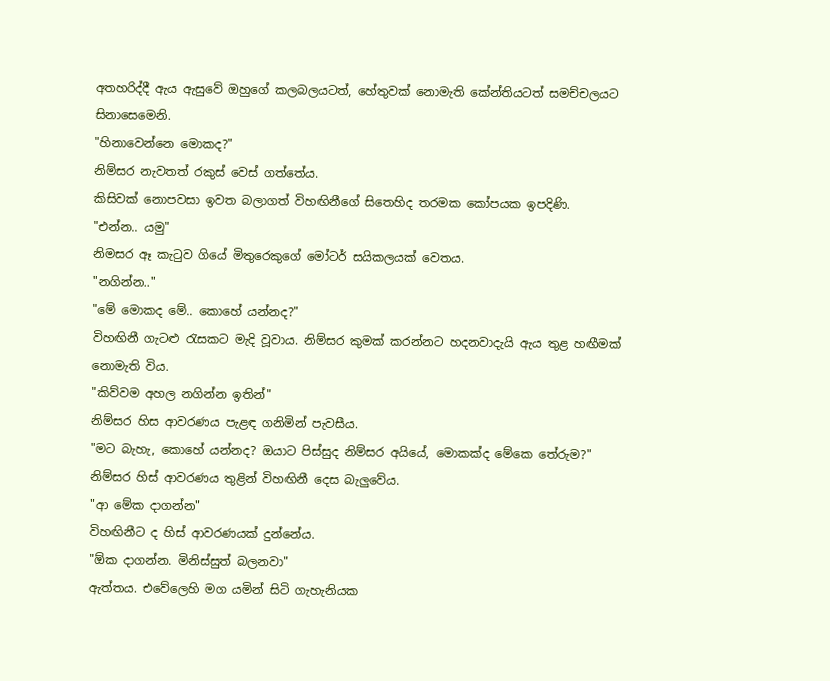අතහරිද්දී ඇය ඇසුවේ ඔහුගේ කලබලයටත්, හේතුවක් නොමැති කේන්තියටත් සමච්චලයට සිනාසෙමෙනි.
"හිනාවෙන්නෙ මොකද?"
නිම්සර නැවතත් රකුස් වෙස් ගත්තේය.
කිසිවක් නොපවසා ඉවත බලාගත් විහඟිනීගේ සිතෙහිද තරමක කෝපයක ඉපදිණි.
"එන්න.. යමු"
නිමසර ඈ කැටුව ගියේ මිතුරෙකුගේ මෝටර් සයිකලයක් වෙතය.
"නගින්න.."
"මේ මොකද මේ.. කොහේ යන්නද?"
විහඟිනී ගැටළු රැසකට මැදි වූවාය. නිම්සර කුමක් කරන්නට හදනවාදැයි ඇය තුළ හඟීමක් නොමැති විය.
"කිව්වම අහල නගින්න ඉතින්"
නිම්සර හිස ආවරණය පැළඳ ගනිමින් පැවසීය.
"මට බැහැ, කොහේ යන්නද? ඔයාට පිස්සුද නිම්සර අයියේ, මොකක්ද මේකෙ තේරුම?"
නිම්සර හිස් ආවරණය තුළින් විහඟිනී දෙස බැලුවේය.
"ආ මේක දාගන්න"
විහඟිනීට ද හිස් ආවරණයක් දුන්නේය.
"ඕක දාගන්න. මිනිස්සුත් බලනවා"
ඇත්තය. එවේලෙහි මග යමින් සිටි ගැහැනියක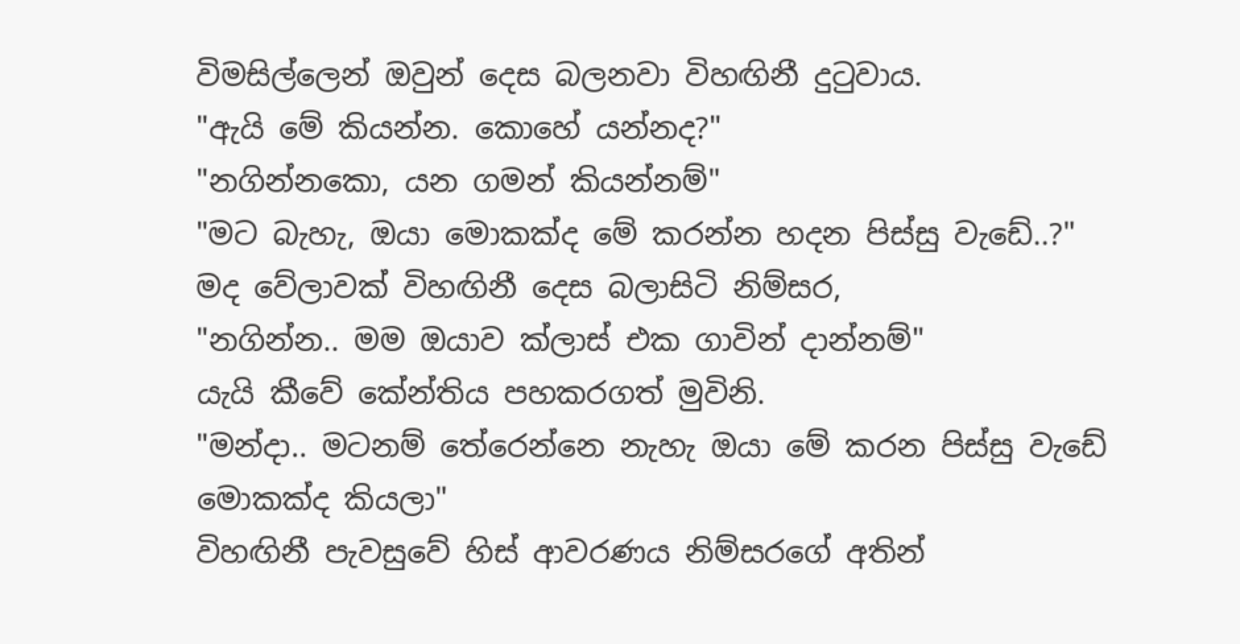විමසිල්ලෙන් ඔවුන් දෙස බලනවා විහඟිනී දුටුවාය.
"ඇයි මේ කියන්න. කොහේ යන්නද?"
"නගින්නකො, යන ගමන් කියන්නම්"
"මට බැහැ, ඔයා මොකක්ද මේ කරන්න හදන පිස්සු වැඩේ..?"
මද වේලාවක් විහඟිනී දෙස බලාසිටි නිම්සර,
"නගින්න.. මම ඔයාව ක්ලාස් එක ගාවින් දාන්නම්"
යැයි කීවේ කේන්තිය පහකරගත් මුවිනි.
"මන්දා.. මටනම් තේරෙන්නෙ නැහැ ඔයා මේ කරන පිස්සු වැඩේ මොකක්ද කියලා"
විහඟිනී පැවසුවේ හිස් ආවරණය නිම්සරගේ අතින්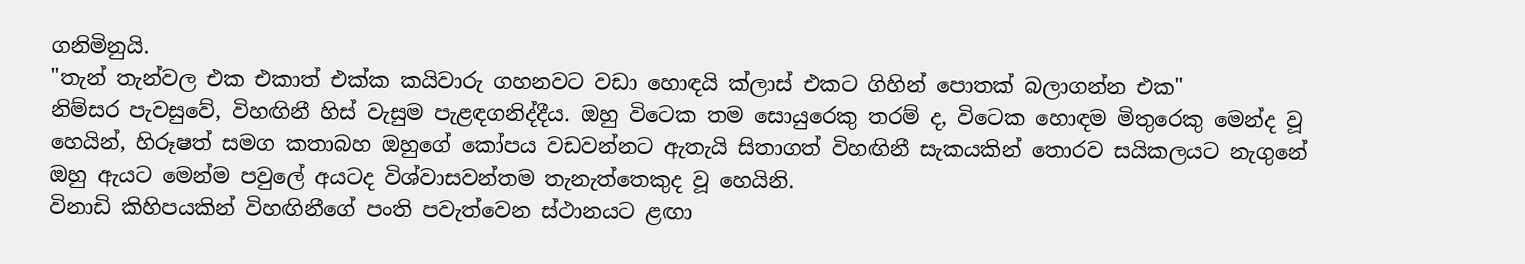ගනිමිනුයි.
"තැන් තැන්වල එක එකාත් එක්ක කයිවාරු ගහනවට වඩා හොඳයි ක්ලාස් එකට ගිහින් පොතක් බලාගන්න එක"
නිම්සර පැවසුවේ, විහඟිනී හිස් වැසුම පැළඳගනිද්දීය. ඔහු විටෙක තම සොයුරෙකු තරම් ද, විටෙක හොඳම මිතුරෙකු මෙන්ද වූ හෙයින්, හිරූෂත් සමග කතාබහ ඔහුගේ කෝපය වඩවන්නට ඇතැයි සිතාගත් විහඟිනී සැකයකින් තොරව සයිකලයට නැගුනේ ඔහු ඇයට මෙන්ම පවුලේ අයටද විශ්වාසවන්තම තැනැත්තෙකුද වූ හෙයිනි.
විනාඩි කිහිපයකින් විහඟිනීගේ පංති පවැත්වෙන ස්ථානයට ළඟා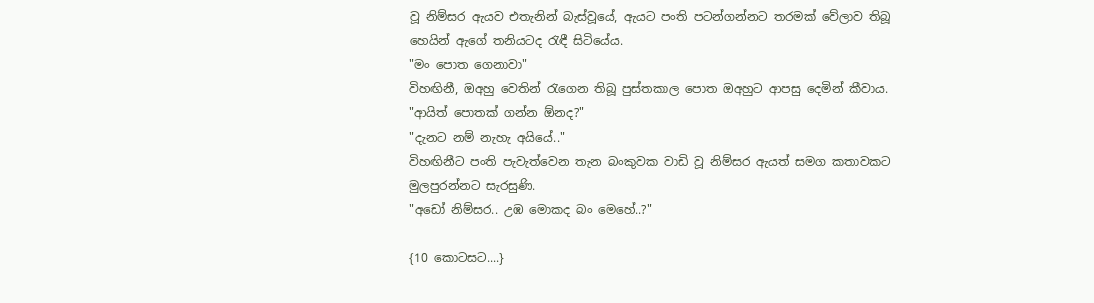වූ නිම්සර ඇයව එතැනින් බැස්වූයේ, ඇයට පංති පටන්ගන්නට තරමක් වේලාව තිබූ හෙයින් ඇගේ තනියටද රැඳී සිටියේය.
"මං පොත ගෙනාවා"
විහඟිනී, ඔඅහු වෙතින් රැගෙන තිබූ පුස්තකාල පොත ඔඅහුට ආපසු දෙමින් කීවාය.
"ආයිත් පොතක් ගන්න ඕනද?"
"දැනට නම් නැහැ අයියේ.."
විහඟිනීට පංති පැවැත්වෙන තැන බංකුවක වාඩි වූ නිම්සර ඇයත් සමග කතාවකට මුලපුරන්නට සැරසුණි.
"අඩෝ නිම්සර.. උඹ මොකද බං මෙහේ..?"

{10 කොටසට....}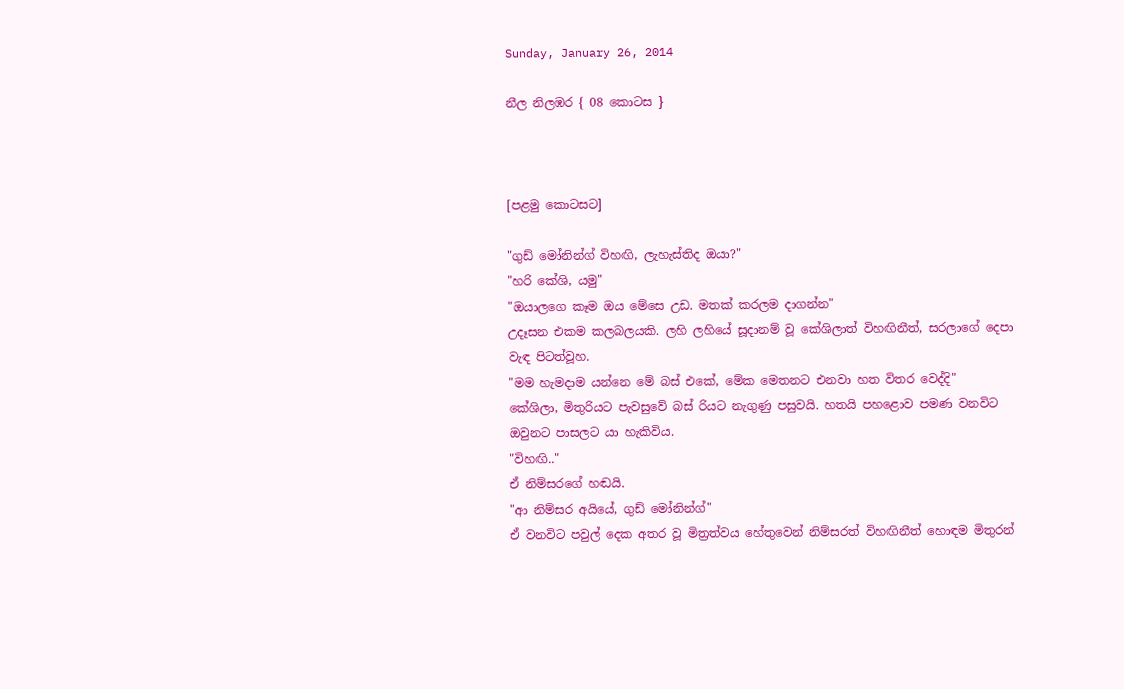Sunday, January 26, 2014

නීල නිලඹර { 08 කොටස }



[පළමු කොටසට]

"ගුඩ් මෝනින්ග් විහඟි, ලැහැස්තිද ඔයා?"
"හරි කේශි, යමු"
"ඔයාලගෙ කෑම ඔය මේසෙ උඩ. මතක් කරලම දාගන්න"
උදෑසන එකම කලබලයකි. ලහි ලහියේ සූදානම් වූ කේශිලාත් විහඟිනීත්, සරලාගේ දෙපා වැඳ පිටත්වූහ.
"මම හැමදාම යන්නෙ මේ බස් එකේ, මේක මෙතනට එනවා හත විතර වෙද්දි"
කේශිලා, මිතුරියට පැවසුවේ බස් රියට නැගුණු පසුවයි. හතයි පහළොව පමණ වනවිට ඔවුනට පාසලට යා හැකිවිය.
"විහඟි.."
ඒ නිම්සරගේ හඬයි.
"ආ නිම්සර අයියේ, ගුඩ් මෝනින්ග්"
ඒ වනවිට පවුල් දෙක අතර වූ මිත්‍රත්වය හේතුවෙන් නිම්සරත් විහඟිනීත් හොඳම මිතුරන්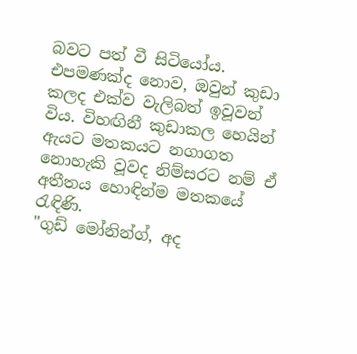බවට පත් වී සිටියෝය. එපමණක්ද නොව, ඔවුන් කුඩා කලද එක්ව වැලිබත් ඉවූවන් විය. විහඟිනී කුඩාකල හෙයින් ඇයට මතකයට නගාගත නොහැකි වූවද නිම්සරට නම් ඒ අතීතය හොඳින්ම මතකයේ රැඳිණි.
"ගුඩ් මෝනින්ග්, අද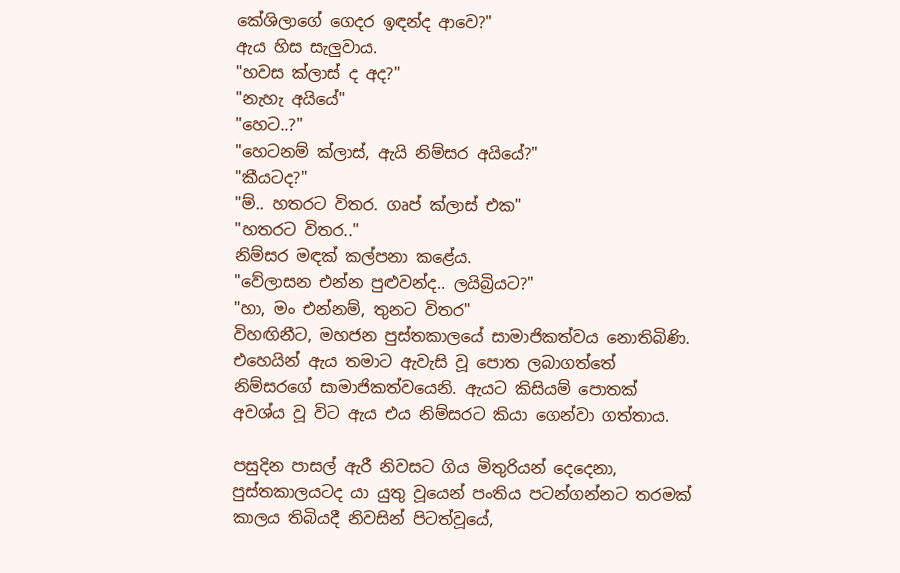කේශිලාගේ ගෙදර ඉඳන්ද ආවෙ?"
ඇය හිස සැලුවාය.
"හවස ක්ලාස් ද අද?"
"නැහැ අයියේ"
"හෙට..?"
"හෙටනම් ක්ලාස්, ඇයි නිම්සර අයියේ?"
"කීයටද?"
"ම්.. හතරට විතර. ගෘප් ක්ලාස් එක"
"හතරට විතර.."
නිම්සර මඳක් කල්පනා කළේය.
"වේලාසන එන්න පුළුවන්ද.. ලයිබ්‍රියට?"
"හා, මං එන්නම්, තුනට විතර"
විහඟිනීට, මහජන පුස්තකාලයේ සාමාජිකත්වය නොතිබිණි. එහෙයින් ඇය තමාට ඇවැසි වූ පොත ලබාගත්තේ නිම්සරගේ සාමාජිකත්වයෙනි. ඇයට කිසියම් පොතක් අවශ්ය‍ වූ විට ඇය එය නිම්සරට කියා ගෙන්වා ගත්තාය.

පසුදින පාසල් ඇරී නිවසට ගිය මිතුරියන් දෙදෙනා, පුස්තකාලයටද යා යුතු වූයෙන් පංතිය පටන්ගන්නට තරමක් කාලය තිබියදී නිවසින් පිටත්වූයේ,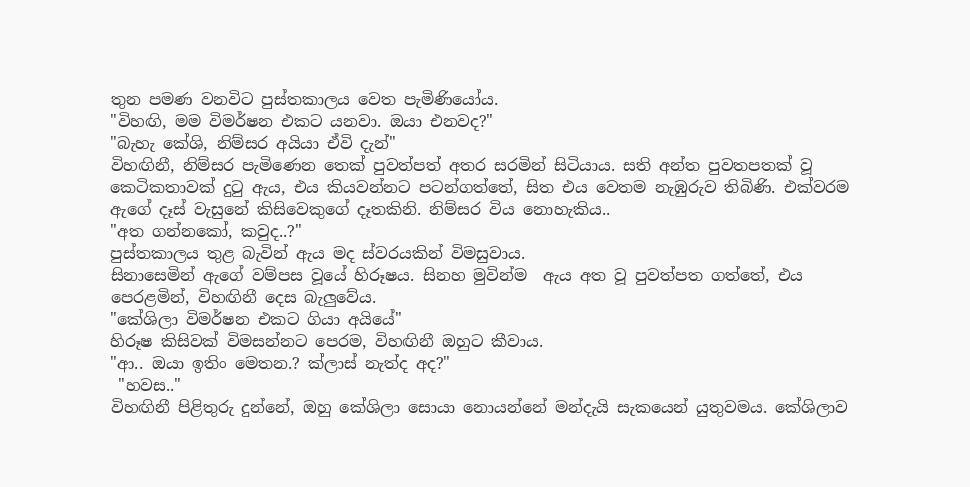තුන පමණ වනවිට පුස්තකාලය වෙත පැමිණියෝය.
"විහඟි, මම විමර්ෂන එකට යනවා. ඔයා එනවද?"
"බැහැ කේශි, නිම්සර අයියා ඒවි දැන්"
විහඟිනී, නිම්සර පැමිණෙන තෙක් පුවත්පත් අතර සරමින් සිටියාය. සති අන්ත පුවතපතක් වූ කෙටිකතාවක් දුටු ඇය, එය කියවන්නට පටන්ගත්තේ, සිත එය වෙතම නැඹුරුව තිබිණි. එක්වරම ඇගේ දෑස් වැසුනේ කිසිවෙකුගේ දෑතකිනි. නිම්සර විය නොහැකිය..
"අත ගන්නකෝ, කවුද..?"
පුස්තකාලය තුළ බැවින් ඇය මද ස්වරයකින් විමසුවාය.
සිනාසෙමින් ඇගේ වම්පස වූයේ හිරූෂය. සිනහ මුවින්ම  ඇය අත වූ පුවත්පත ගත්තේ, එය පෙරළමින්, විහඟිනී දෙස බැලුවේය.
"කේශිලා විමර්ෂන එකට ගියා අයියේ"
හිරූෂ කිසිවක් විමසන්නට පෙරම, විහඟිනී ඔහුට කීවාය.
"ආ.. ඔයා ඉතිං මෙතන.? ක්ලාස් නැත්ද අද?"
 "හවස.."
විහඟිනී පිළිතුරු දුන්නේ, ඔහු කේශිලා සොයා නොයන්නේ මන්දැයි සැකයෙන් යුතුවමය. කේශිලාව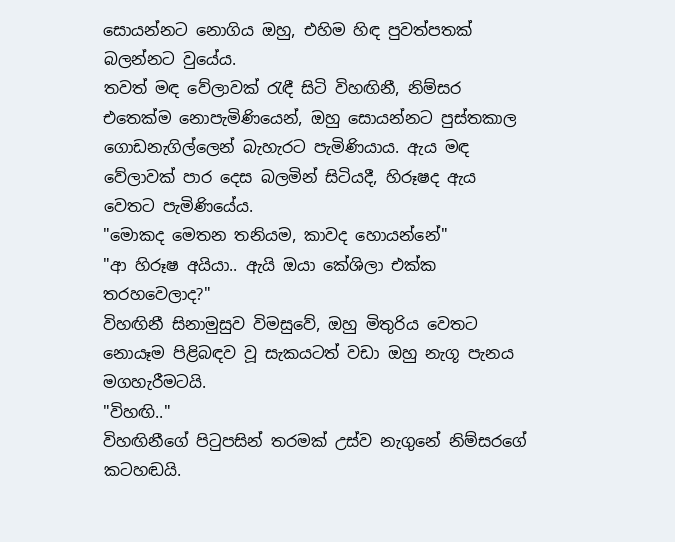සොයන්නට නොගිය ඔහු, එහිම හිඳ පුවත්පතක් බලන්නට වුයේය.
තවත් මඳ වේලාවක් රැඳී සිටි විහඟිනී, නිම්සර එතෙක්ම නොපැමිණියෙන්, ඔහු සොයන්නට පුස්තකාල ගොඩනැගිල්ලෙන් බැහැරට පැමිණියාය. ඇය මඳ වේලාවක් පාර දෙස බලමින් සිටියදී, හිරූෂද ඇය වෙතට පැමිණියේය.
"මොකද මෙතන තනියම, කාවද හොයන්නේ"
"ආ හිරූෂ අයියා.. ඇයි ඔයා කේශිලා එක්ක තරහවෙලාද?"
විහඟිනී සිනාමුසුව විමසුවේ, ඔහු මිතුරිය වෙතට නොයෑම පිළිබඳව වූ සැකයටත් වඩා ඔහු නැගූ පැනය මගහැරීමටයි.
"විහඟි.."
විහඟිනීගේ පිටුපසින් තරමක් උස්ව නැගුනේ නිම්සරගේ කටහඬයි.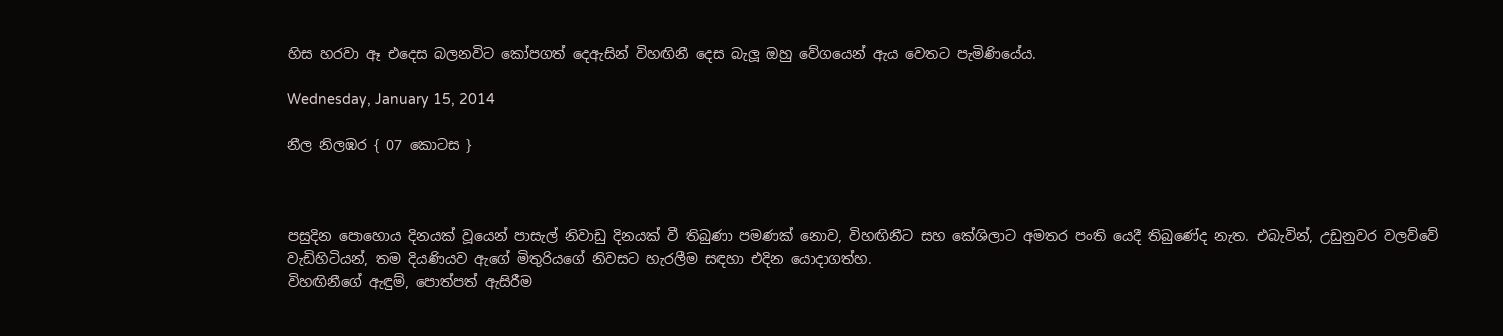හිස හරවා ඈ එදෙස බලනවිට කෝපගත් දෙඇසින් විහඟිනී දෙස බැලූ ඔහු වේගයෙන් ඇය වෙතට පැමිණියේය.

Wednesday, January 15, 2014

නීල නිලඹර { 07 කොටස }



පසුදින පොහොය දිනයක් වූයෙන් පාසැල් නිවාඩු දිනයක් වී තිබුණා පමණක් නොව, විහඟිනීට සහ කේශිලාට අමතර පංති යෙදී තිබුණේද නැත. එබැවින්, උඩුනුවර වලව්වේ වැඩිහිටියන්, තම දියණියව ඇගේ මිතුරියගේ නිවසට හැරලීම සඳහා එදින යොදාගත්හ.
විහඟිනීගේ ඇඳුම්, පොත්පත් ඇසිරීම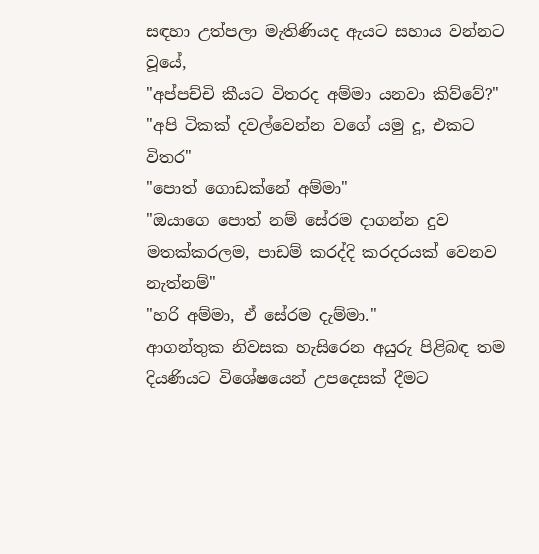සඳහා උත්පලා මැතිණියද ඇයට සහාය වන්නට වූයේ,
"අප්පච්චි කීයට විතරද අම්මා යනවා කිව්වේ?"
"අපි ටිකක් දවල්වෙන්න වගේ යමු දූ, එකට විතර"
"පොත් ගොඩක්නේ අම්මා"
"ඔයාගෙ පොත් නම් සේරම දාගන්න දුව මතක්කරලම, පාඩම් කරද්දි කරදරයක් වෙනව නැත්නම්"
"හරි අම්මා, ඒ සේරම දැම්මා."
ආගන්තුක නිවසක හැසිරෙන අයුරු පිළිබඳ තම දියණියට විශේෂයෙන් උපදෙසක් දීමට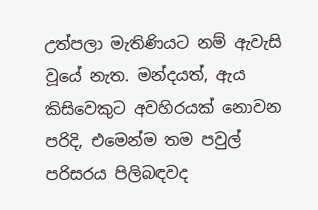උත්පලා මැතිණියට නම් ඇවැසි වූයේ නැත. මන්දයත්, ඇය කිසිවෙකුට අවහිරයක් නොවන පරිදි, එමෙන්ම තම පවුල් පරිසරය පිලිබඳවද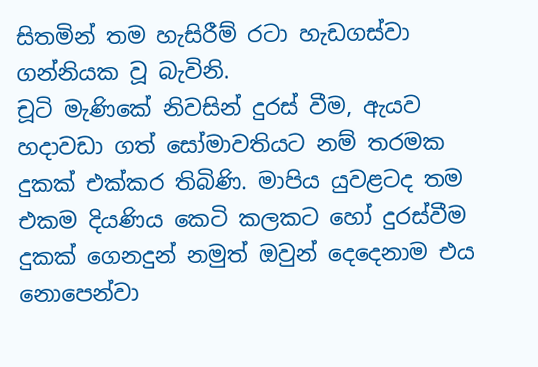සිතමින් තම හැසිරීම් රටා හැඩගස්වා ගන්නියක වූ බැවිනි.
චූටි මැණිකේ නිවසින් දුරස් වීම, ඇයව හදාවඩා ගත් සෝමාවතියට නම් තරමක දුකක් එක්කර තිබිණි. මාපිය යුවළටද තම එකම දියණිය කෙටි කලකට හෝ දුරස්වීම දුකක් ගෙනදුන් නමුත් ඔවුන් දෙදෙනාම එය නොපෙන්වා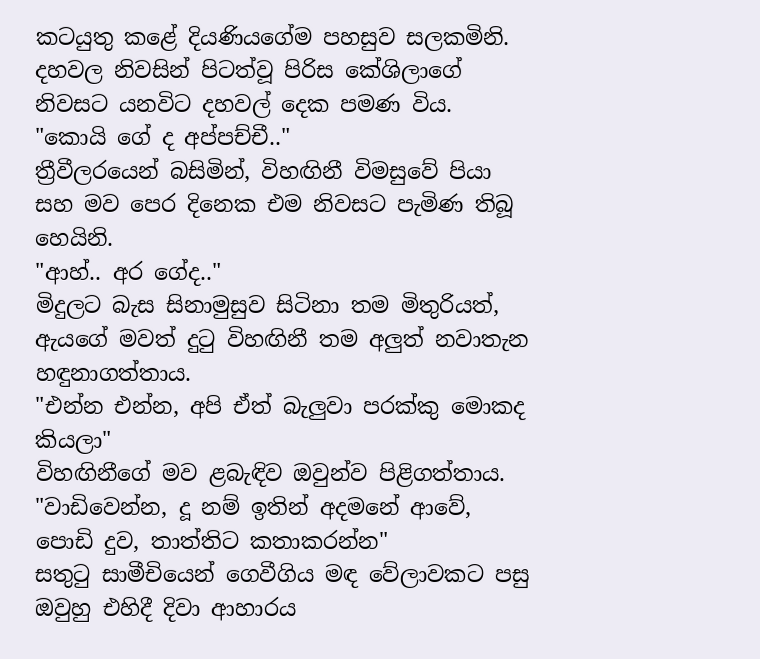කටයුතු කළේ දියණියගේම පහසුව සලකමිනි. දහවල නිවසින් පිටත්වූ පිරිස කේශිලාගේ නිවසට යනවිට දහවල් දෙක පමණ විය.
"කොයි ගේ ද අප්පච්චී.."
ත්‍රීවීලරයෙන් බසිමින්, විහඟිනී විමසුවේ පියා සහ මව පෙර දිනෙක එම නිවසට පැමිණ තිබූ හෙයිනි.
"ආහ්.. අර ගේද.."
මිදුලට බැස සිනාමුසුව සිටිනා තම මිතුරියත්, ඇයගේ මවත් දුටු විහඟිනී තම අලුත් නවාතැන හඳුනාගත්තාය.
"එන්න එන්න, අපි ඒත් බැලුවා පරක්කු මොකද කියලා"
විහඟිනීගේ මව ළබැඳිව ඔවුන්ව පිළිගත්තාය.
"වාඩිවෙන්න, දූ නම් ඉතින් අදමනේ ආවේ, පොඩි දුව, තාත්තිට කතාකරන්න"
සතුටු සාමීචියෙන් ගෙවීගිය මඳ වේලාවකට පසු ඔවුහු එහිදී දිවා ආහාරය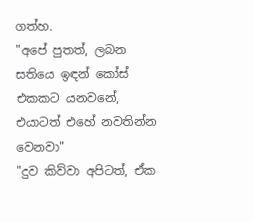ගත්හ.
"අපේ පුතත්, ලබන සතියෙ ඉඳන් කෝස් එකකට යනවනේ, එයාටත් එහේ නවතින්න වෙනවා"
"දුව කිව්වා අපිටත්, ඒක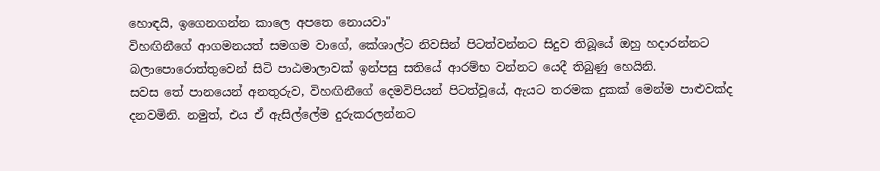හොඳයි, ඉගෙනගන්න කාලෙ අපතෙ නොයවා"
විහඟිනීගේ ආගමනයත් සමගම වාගේ, කේශාල්ට නිවසින් පිටත්වන්නට සිදුව තිබූයේ ඔහු හදාරන්නට බලාපොරොත්තුවෙන් සිටි පාඨමාලාවක් ඉන්පසු සතියේ ආරම්භ වන්නට යෙදී තිබුණු හෙයිනි.
සවස තේ පානයෙන් අනතුරුව, විහඟිනීගේ දෙමවිපියන් පිටත්වූයේ, ඇයට තරමක දුකක් මෙන්ම පාළුවක්ද දනවමිනි. නමුත්, එය ඒ ඇසිල්ලේම දුරුකරලන්නට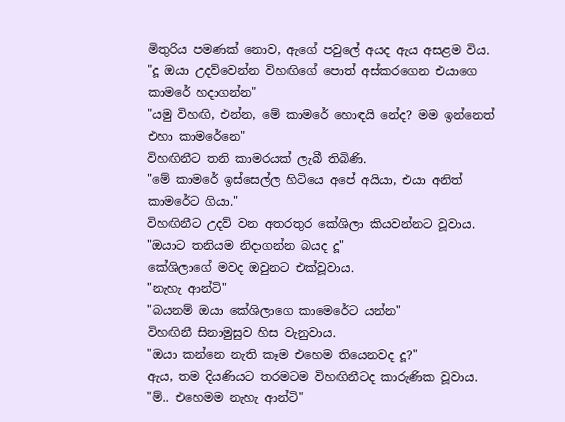මිතුරිය පමණක් නොව, ඇගේ පවුලේ අයද ඇය අසළම විය.
"දූ ඔයා උදව්වෙන්න විහඟිගේ පොත් අස්කරගෙන එයාගෙ කාමරේ හදාගන්න"
"යමු විහඟි, එන්න, මේ කාමරේ හොඳයි නේද? මම ඉන්නෙත් එහා කාමරේනෙ"
විහඟිනීට තනි කාමරයක් ලැබී තිබිණි.
"මේ කාමරේ ඉස්සෙල්ල හිටියෙ අපේ අයියා, එයා අනිත් කාමරේට ගියා."
විහඟිනීට උදව් වන අතරතුර කේශිලා කියවන්නට වූවාය.
"ඔයාට තනියම නිදාගන්න බයද දූ"
කේශිලාගේ මවද ඔවුනට එක්වූවාය.
"නැහැ ආන්ටි"
"බයනම් ඔයා කේශිලාගෙ කාමෙරේට යන්න"
විහඟිනී සිනාමුසුව හිස වැනුවාය.
"ඔයා කන්නෙ නැති කෑම එහෙම තියෙනවද දූ?"
ඇය, තම දියණියට තරමටම විහඟිනීටද කාරුණික වූවාය.
"ම්.. එහෙමම නැහැ ආන්ටි"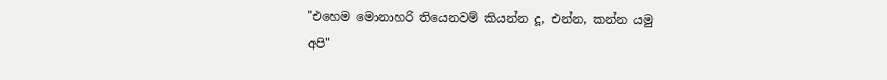"එහෙම මොනාහරි තියෙනවම් කියන්න දූ, එන්න, කන්න යමු අපි"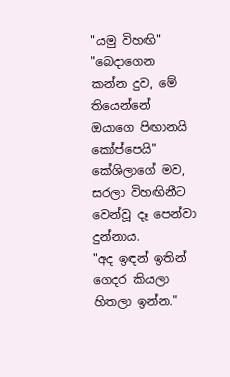"යමු විහඟි"
"බෙදාගෙන කන්න දුව, මේ තියෙන්නේ ඔයාගෙ පිඟානයි කෝප්පෙයි"
කේශිලාගේ මව, සරලා විහඟිනීට වෙන්වූ දෑ පෙන්වා දුන්නාය.
"අද ඉඳන් ඉතින් ගෙදර කියලා හිතලා ඉන්න."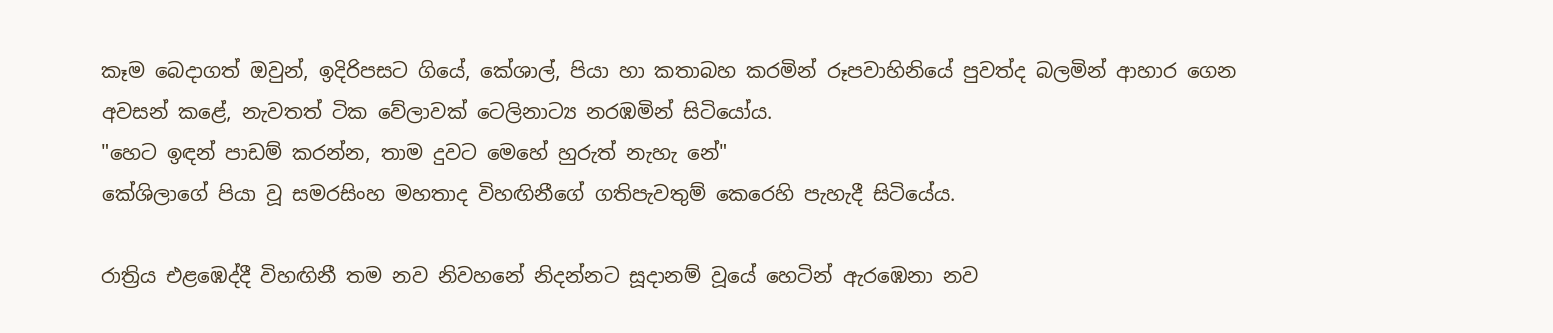කෑම බෙදාගත් ඔවුන්, ඉදිරිපසට ගියේ, කේශාල්, පියා හා කතාබහ කරමින් රූපවාහිනියේ පුවත්ද බලමින් ආහාර ගෙන අවසන් කළේ, නැවතත් ටික වේලාවක් ටෙලිනාට්‍ය නරඹමින් සිටියෝය.
"හෙට ඉඳන් පාඩම් කරන්න, තාම දුවට මෙහේ හුරුත් නැහැ නේ"
කේශිලාගේ පියා වූ සමරසිංහ මහතාද විහඟිනීගේ ගතිපැවතුම් කෙරෙහි පැහැදී සිටියේය.

රාත්‍රිය එළඹෙද්දී විහඟිනී තම නව නිවහනේ නිදන්නට සූදානම් වූයේ හෙටින් ඇරඹෙනා නව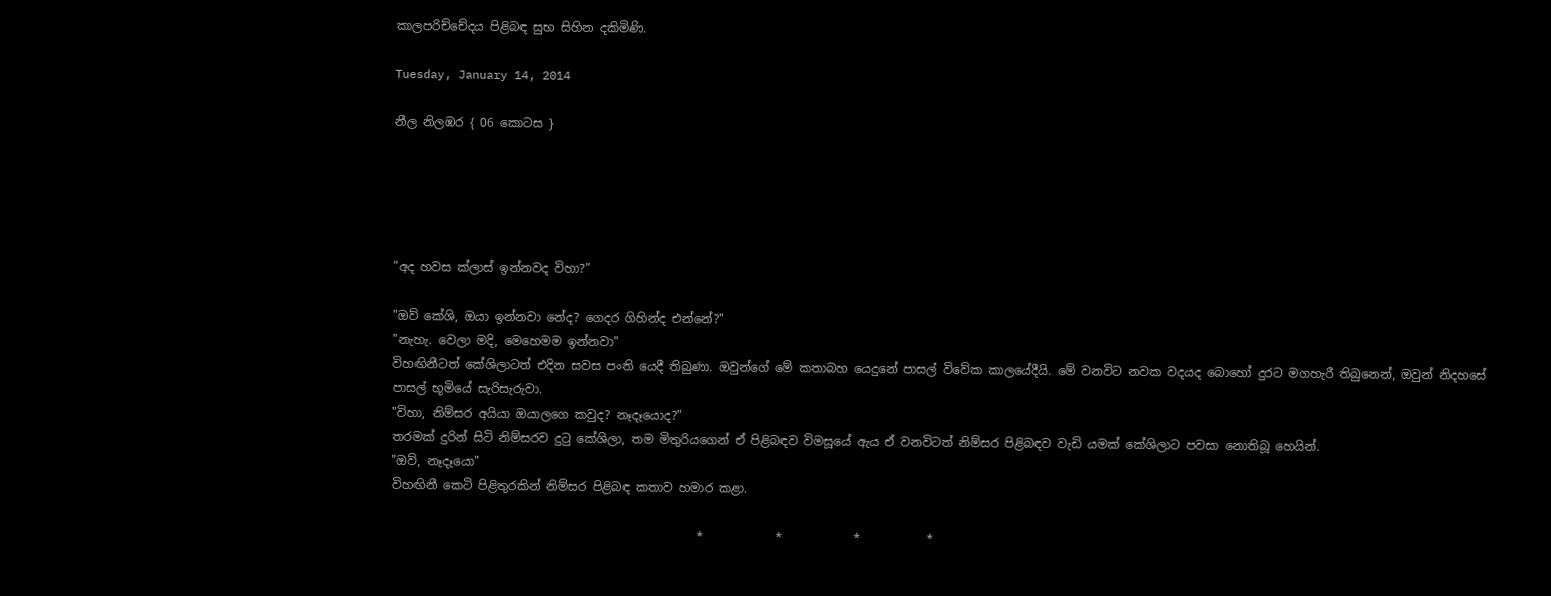කාලපරිච්චේදය පිළිබඳ සුභ සිහින දකිමිණි.

Tuesday, January 14, 2014

නීල නිලඹර { 06 කොටස }





"අද හවස ක්ලාස් ඉන්නවද විහා?"

"ඔව් කේශි, ඔයා ඉන්නවා නේද? ගෙදර ගිහින්ද එන්නේ?"
"නැහැ. වෙලා මදි, මෙහෙමම ඉන්නවා"
විහඟිනීටත් කේශිලාටත් එදින සවස පංති යෙදී තිබුණා. ඔවුන්ගේ මේ කතාබහ යෙදුනේ පාසල් විවේක කාලයේදීයි. මේ වනවිට නවක වදයද බොහෝ දුරට මගහැරී තිබුනෙන්, ඔවුන් නිදහසේ පාසල් භූමියේ සැරිසැරුවා.
"විහා, නිම්සර අයියා ඔයාලගෙ කවුද? නෑදෑයොද?"
තරමක් දුරින් සිටි නිම්සරව දුටු කේශිලා, තම මිතුරියගෙන් ඒ පිළිබඳව විමසූයේ ඇය ඒ වනවිටත් නිම්සර පිළිබඳව වැඩි යමක් කේශිලාට පවසා නොතිබූ හෙයින්.
"ඔව්, නෑදෑයො"
විහඟිනී කෙටි පිළිතුරකින් නිම්සර පිළිබඳ කතාව හමාර කළා.

                                                   *            *            *           *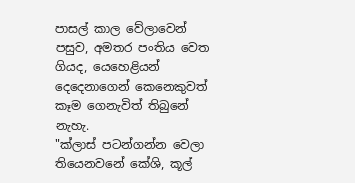පාසල් කාල වේලාවෙන් පසුව, අමතර පංතිය වෙත ගියද, යෙහෙළියන් දෙදෙනාගෙන් කෙනෙකුවත් කෑම ගෙනැවිත් තිබුනේ නැහැ.
"ක්ලාස් පටන්ගන්න වෙලා තියෙනවනේ කේශි, කූල්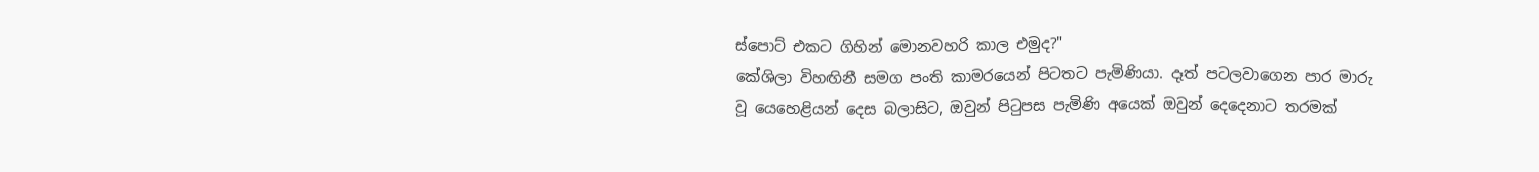ස්පොට් එකට ගිහින් මොනවහරි කාල එමුද?"
කේශිලා විහඟිනී සමග පංති කාමරයෙන් පිටතට පැමිණියා. දෑත් පටලවාගෙන පාර මාරු වූ යෙහෙළියන් දෙස බලාසිට, ඔවුන් පිටුපස පැමිණි අයෙක් ඔවුන් දෙදෙනාට තරමක්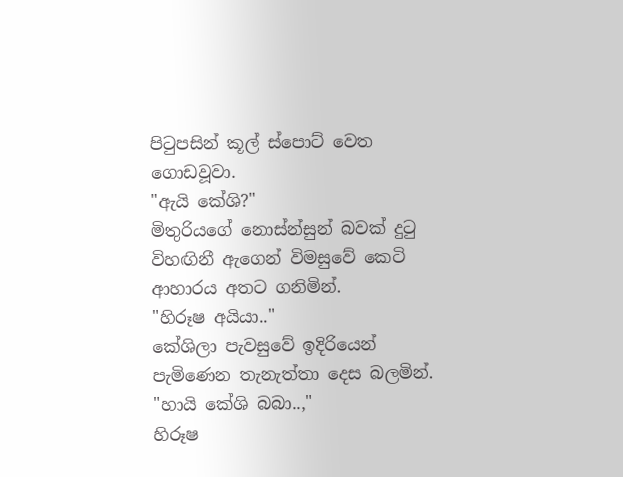පිටුපසින් කූල් ස්පොට් වෙත ගොඩවූවා.
"ඇයි කේශි?"
මිතුරියගේ නොස්න්සුන් බවක් දුටු විහඟිනී ඇගෙන් විමසුවේ කෙටි ආහාරය අතට ගනිමින්.
"හිරූෂ අයියා.."
කේශිලා පැවසුවේ ඉදිරියෙන් පැමිණෙන තැනැත්තා දෙස බලමින්.
"හායි කේශි බබා..,"
හිරූෂ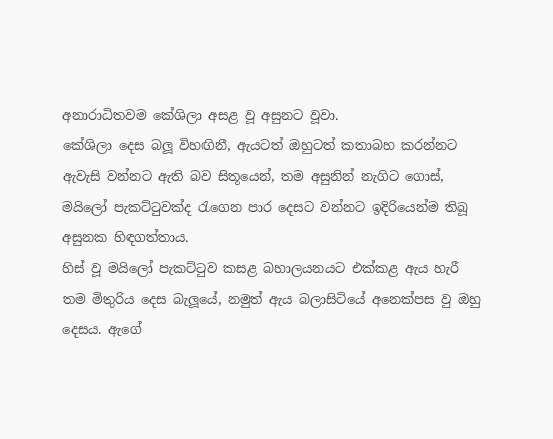අනාරාධිතවම කේශිලා අසළ වූ අසුනට වූවා.
කේශිලා දෙස බලූ විහඟිනී, ඇයටත් ඔහුටත් කතාබහ කරන්නට ඇවැසි වන්නට ඇති බව සිතූයෙන්, තම අසුනින් නැගිට ගොස්, මයිලෝ පැකට්ටුවක්ද රැගෙන පාර දෙසට වන්නට ඉදිරියෙන්ම තිබූ අසුනක හිඳගත්තාය.
හිස් වූ මයිලෝ පැකට්ටුව කසළ බහාලයනයට එක්කළ ඇය හැරී තම මිතුරිය දෙස බැලූයේ, නමුත් ඇය බලාසිටියේ අනෙක්පස වු ඔහු දෙසය. ඇගේ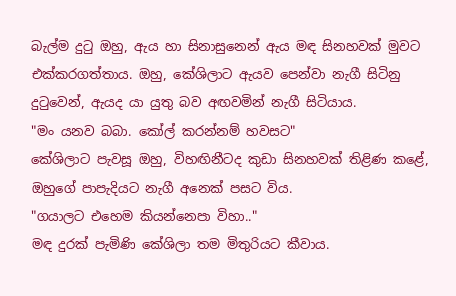බැල්ම දුටු ඔහු, ඇය හා සිනාසුනෙන් ඇය මඳ සිනහවක් මුවට එක්කරගත්තාය. ඔහු, කේශිලාට ඇයව පෙන්වා නැගී සිටිනු දුටුවෙන්, ඇයද යා යුතු බව අඟවමින් නැගී සිටියාය.
"මං යනව බබා. කෝල් කරන්නම් හවසට"
කේශිලාට පැවසූ ඔහු, විහඟිනීටද කුඩා සිනහවක් තිළිණ කළේ, ඔහුගේ පාපැදියට නැගී අනෙක් පසට විය.
"ගයාලට එහෙම කියන්නෙපා විහා.."
මඳ දුරක් පැමිණි කේශිලා තම මිතුරියට කීවාය.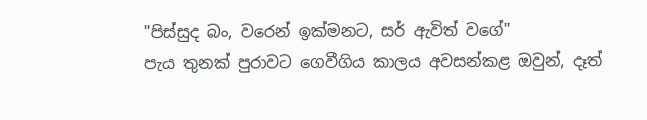"පිස්සුද බං, වරෙන් ඉක්මනට, සර් ඇවිත් වගේ"
පැය තුනක් පුරාවට ගෙවීගිය කාලය අවසන්කළ ඔවුන්, දෑත්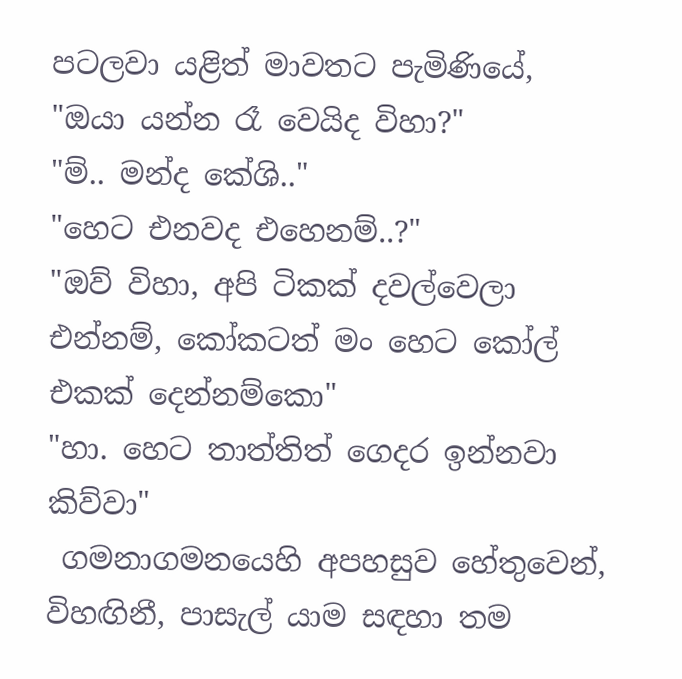පටලවා යළිත් මාවතට පැමිණියේ,
"ඔයා යන්න රෑ වෙයිද විහා?"
"ම්.. මන්ද කේශි.."
"හෙට එනවද එහෙනම්..?"
"ඔව් විහා, අපි ටිකක් දවල්වෙලා එන්නම්, කෝකටත් මං හෙට කෝල් එකක් දෙන්නම්කො"
"හා. හෙට තාත්තිත් ගෙදර ඉන්නවා කිව්වා"
 ගමනාගමනයෙහි අපහසුව හේතුවෙන්, විහඟිනී, පාසැල් යාම සඳහා තම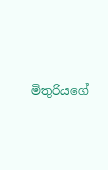මිතුරියගේ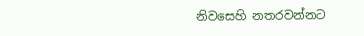නිවසෙහි නතරවන්නට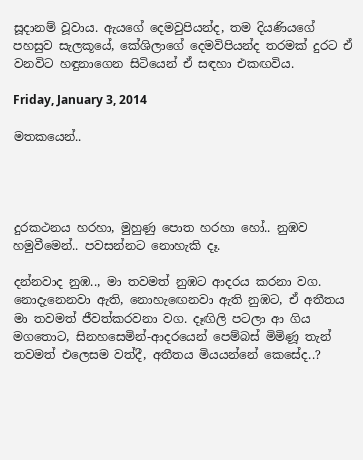සූදානම් වූවාය. ඇයගේ දෙමවුපියන්ද, තම දියණියගේ පහසුව සැලකූයේ, කේශිලාගේ දෙමවිපියන්ද තරමක් දුරට ඒ වනවිට හඳුනාගෙන සිටියෙන් ඒ සඳහා එකඟවිය.

Friday, January 3, 2014

මතකයෙන්..




දුරකථනය හරහා, මුහුණු පොත හරහා හෝ.. නුඹව හමුවීමෙන්.. පවසන්නට නොහැකි දෑ.

දන්නවාද නුඹ.., මා තවමත් නුඹට ආදරය කරනා වග. නොදැනෙනවා ඇති, නොහැඟෙනවා ඇති නුඹට, ඒ අතීතය මා තවමත් ජීවත්කරවනා වග. දෑඟිලි පටලා ආ ගිය මගතොට, සිනහසෙමින්-ආදරයෙන් පෙම්බස් මිමිණූ තැන් තවමත් එලෙසම වත්දී, අතීතය මියයන්නේ කෙසේද..?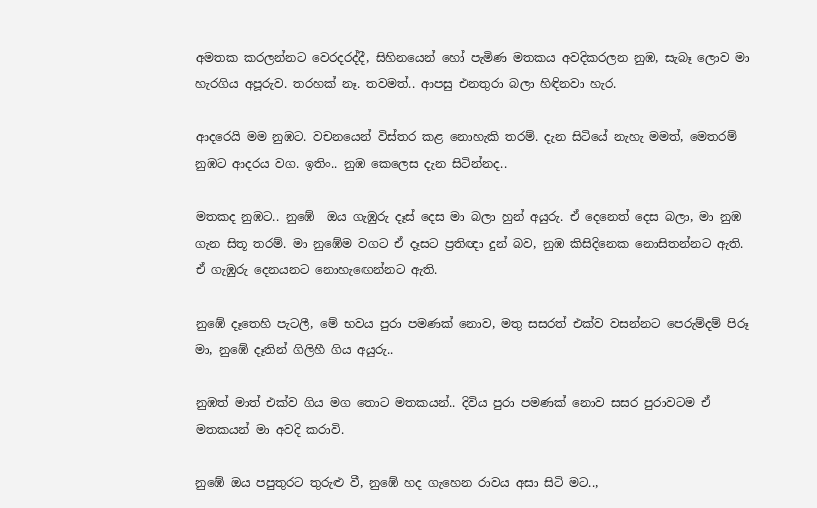අමතක කරලන්නට වෙරදරද්දී, සිහිනයෙන් හෝ පැමිණ මතකය අවදිකරලන නුඹ, සැබෑ ලොව මා හැරගිය අපූරුව. තරහක් නෑ. තවමත්.. ආපසු එනතුරා බලා හිඳිනවා හැර.

ආදරෙයි මම නුඹට. වචනයෙන් විස්තර කළ නොහැකි තරම්. දැන සිටියේ නැහැ මමත්, මෙතරම් නුඹට ආදරය වග. ඉතිං.. නුඹ කෙලෙස දැන සිටින්නද..

මතකද නුඹට.. නුඹේ  ඔය ගැඹුරු දෑස් දෙස මා බලා හුන් අයුරු. ඒ දෙනෙත් දෙස බලා, මා නුඹ ගැන සිතූ තරම්. මා නුඹේම වගට ඒ දෑසට ප්‍රතිඥා දුන් බව, නුඹ කිසිදිනෙක නොසිතන්නට ඇති. ඒ ගැඹුරු දෙනයනට නොහැඟෙන්නට ඇති.

නුඹේ දෑතෙහි පැටලී, මේ භවය පුරා පමණක් නොව, මතු සසරත් එක්ව වසන්නට පෙරුම්දම් පිරූ මා, නුඹේ දෑතින් ගිලිහී ගිය අයුරු..

නුඹත් මාත් එක්ව ගිය මග තොට මතකයන්.. දිවිය පුරා පමණක් නොව සසර පුරාවටම ඒ මතකයන් මා අවදි කරාවි.

නුඹේ ඔය පපුතුරට තුරුළු වී, නුඹේ හද ගැහෙන රාවය අසා සිටි මට..,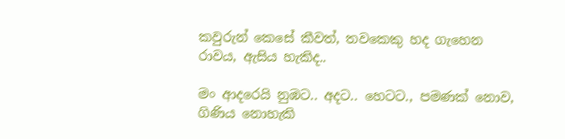කවුරුන් කෙසේ කීවත්, තවකෙකු හද ගැහෙන රාවය, ඇසිය හැකිද..

මං ආදරෙයි නුඹට.. අදට.. හෙටට., පමණක් නොව, ගිණිය නොහැකි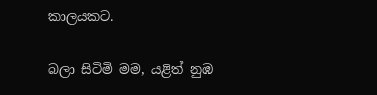කාලයකට.

බලා සිටිමි මම, යළිත් නුඹ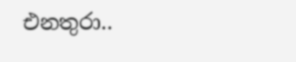එනතුරා..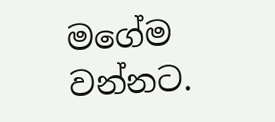මගේම වන්නට.